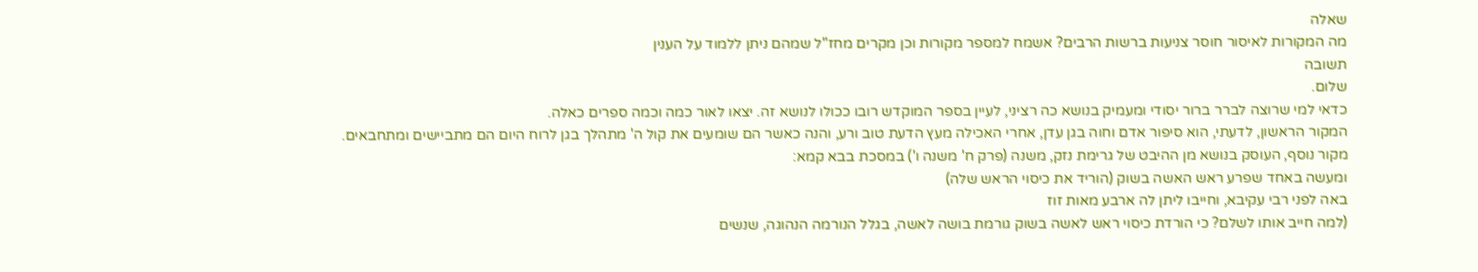שאלה
מה המקורות לאיסור חוסר צניעות ברשות הרבים? אשמח למספר מקורות וכן מקרים מחז"ל שמהם ניתן ללמוד על הענין
תשובה
שלום.
כדאי למי שרוצה לברר ברור יסודי ומעמיק בנושא כה רציני, לעיין בספר המוקדש רובו ככולו לנושא זה. יצאו לאור כמה וכמה ספרים כאלה.
המקור הראשון, לדעתי, הוא סיפור אדם וחוה בגן עדן, אחרי האכילה מעץ הדעת טוב ורע, והנה כאשר הם שומעים את קול ה' מתהלך בגן לרוח היום הם מתביישים ומתחבאים.
מקור נוסף, העוסק בנושא מן ההיבט של גרימת נזק, משנה (פרק ח' משנה ו') במסכת בבא קמא:
ומעשה באחד שפרע ראש האשה בשוק (הוריד את כיסוי הראש שלה)
באה לפני רבי עקיבא, וחייבו ליתן לה ארבע מאות זוז
(למה חייב אותו לשלם? כי הורדת כיסוי ראש לאשה בשוק גורמת בושה לאשה, בגלל הנורמה הנהוגה, שנשים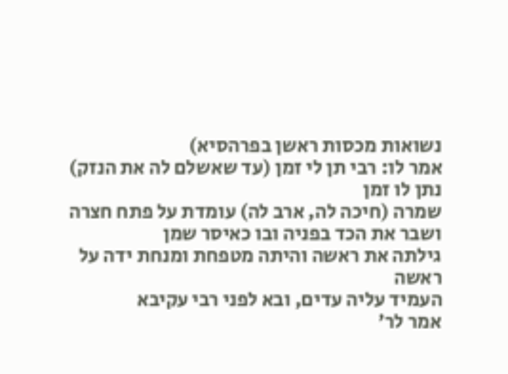נשואות מכסות ראשן בפרהסיא)
אמר לו: רבי תן לי זמן (עד שאשלם לה את הנזק)
נתן לו זמן
שמרה (חיכה לה, ארב לה) עומדת על פתח חצרה ושבר את הכד בפניה ובו כאיסר שמן
גילתה את ראשה והיתה מטפחת ומנחת ידה על ראשה
העמיד עליה עדים, ובא לפני רבי עקיבא
אמר לר'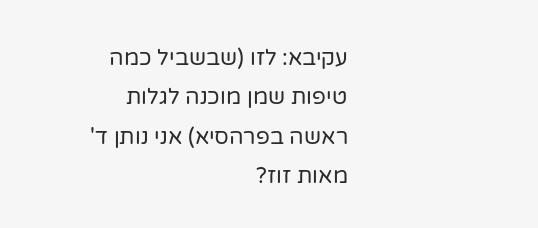עקיבא: לזו (שבשביל כמה טיפות שמן מוכנה לגלות ראשה בפרהסיא) אני נותן ד' מאות זוז?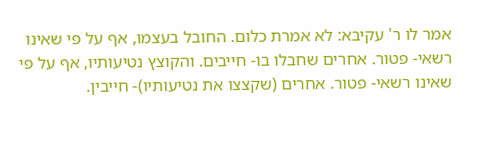אמר לו ר' עקיבא: לא אמרת כלום. החובל בעצמו, אף על פי שאינו רשאי- פטור. אחרים שחבלו בו- חייבים. והקוצץ נטיעותיו, אף על פי שאינו רשאי- פטור. אחרים (שקצצו את נטיעותיו)- חייבין.